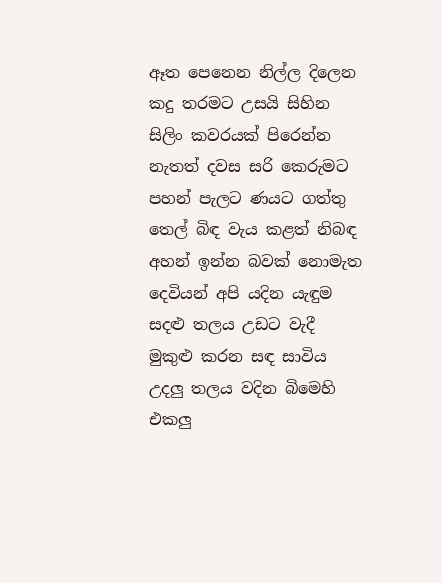ඈත පෙනෙන නිල්ල දිලෙන
කදු තරමට උසයි සිහින
සිලිං කවරයක් පිරෙන්න
නැතත් දවස සරි කෙරුමට
පහන් පැලට ණයට ගත්තු
තෙල් බිඳ වැය කළත් නිබඳ
අහන් ඉන්න බවක් නොමැත
දෙවියන් අපි යදින යැඳුම
සදළු තලය උඩට වැදී
මුකුළු කරන සඳ සාවිය
උදලු තලය වදින බිමෙහි
එකලු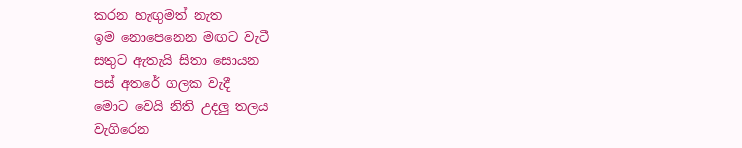කරන හැඟුමත් නැත
ඉම නොපෙනෙන මඟට වැටී
සතුට ඇතැයි සිතා සොයන
පස් අතරේ ගලක වැදී
මොට වෙයි නිති උදලු තලය
වැගිරෙන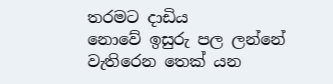තරමට දාඩිය
නොවේ ඉසුරු පල ලන්නේ
වැතිරෙන තෙක් යන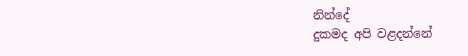නින්දේ
දුකමද අපි වළදන්නේ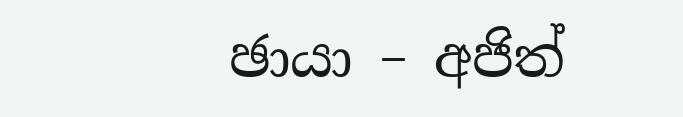ඡායා – අජිත්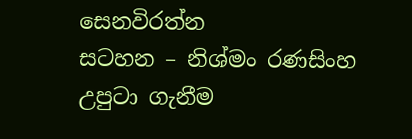සෙනවිරත්න
සටහන – නිශ්මං රණසිංහ
උපුටා ගැනීම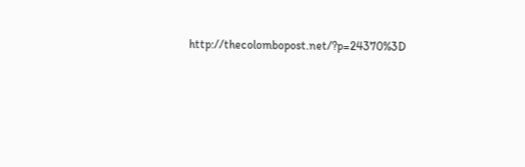http://thecolombopost.net/?p=24370%3D